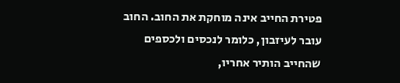פטירת החייב אינה מוחקת את החוב. החוב עובר לעיזבון, כלומר לנכסים ולכספים שהחייב הותיר אחריו,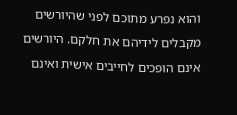והוא נפרע מתוכם לפני שהיורשים מקבלים לידיהם את חלקם. היורשים אינם הופכים לחייבים אישית ואינם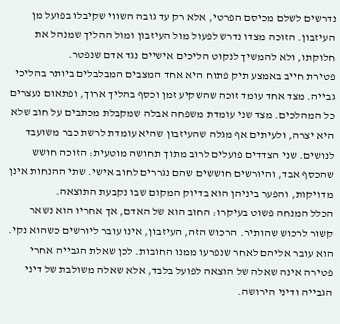נדרשים לשלם מכיסם הפרטי, אלא רק עד גובה השווי שקיבלו בפועל מן העיזבון. הזוכה מצדו נדרש לפעול מול העיזבון ומול ההליך שמנהל את חלוקתו, ולא להמשיך לנקוט הליכים אישיים נגד אדם שנפטר.
פטירת חייב באמצע תיק פתוח היא אחד המצבים המבלבלים ביותר בהליכי גבייה. מצד אחד עומד זוכה שהשקיע זמן וכסף בהליך ארוך, ופתאום נעצרים כל המהלכים. מצד שני עומדת משפחה אבלה שמקבלת מכתבים על חוב שלא היא יצרה, ולעיתים אף מגלה שהעיזבון שהיא עומדת לרשת כבר משועבד לנושים. שני הצדדים פועלים לרוב מתוך תחושה מוטעית: הזוכה חושש שהכסף אבד, והיורשים חוששים שהם נגררים לחוב אישי. שתי ההנחות אינן מדויקות, והפער ביניהן הוא בדיוק המקום שבו נקבעת התוצאה.
הכלל המנחה פשוט בעיקרו: החוב הוא של האדם, אך אחריו הוא נשאר קשור לרכוש שהותיר. הרכוש הזה, העיזבון, אינו עובר ליורשים כשהוא נקי. הוא עובר אליהם לאחר שנפרעו ממנו החובות. לכן שאלת הגבייה אחרי פטירה אינה שאלה של הוצאה לפועל בלבד, אלא שאלה משולבת של דיני הגבייה ודיני הירושה.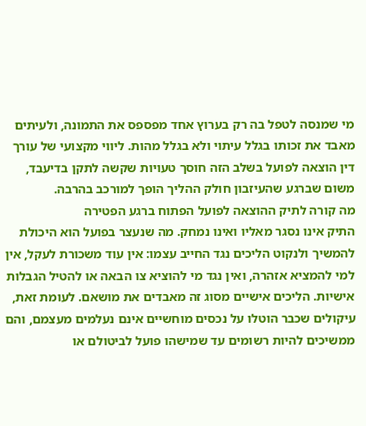מי שמנסה לטפל בה רק בערוץ אחד מפספס את התמונה, ולעיתים מאבד את זכותו בגלל עיתוי ולא בגלל מהות. ליווי מקצועי של עורך דין הוצאה לפועל בשלב הזה חוסך טעויות שקשה לתקן בדיעבד, משום שברגע שהעיזבון חולק ההליך הופך למורכב בהרבה.
מה קורה לתיק ההוצאה לפועל הפתוח ברגע הפטירה
התיק אינו נסגר מאליו ואינו נמחק. מה שנעצר בפועל הוא היכולת להמשיך ולנקוט הליכים נגד החייב עצמו: אין עוד משכורת לעקל, אין למי להמציא אזהרה, ואין נגד מי להוציא צו הבאה או להטיל הגבלות אישיות. הליכים אישיים מסוג זה מאבדים את מושאם. לעומת זאת, עיקולים שכבר הוטלו על נכסים מוחשיים אינם נעלמים מעצמם, והם ממשיכים להיות רשומים עד שמישהו פועל לביטולם או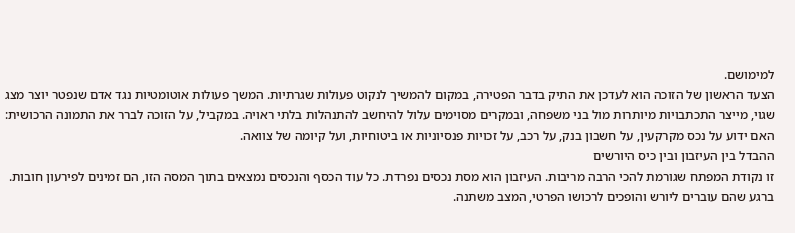למימושם.
הצעד הראשון של הזוכה הוא לעדכן את התיק בדבר הפטירה, במקום להמשיך לנקוט פעולות שגרתיות. המשך פעולות אוטומטיות נגד אדם שנפטר יוצר מצג שגוי, מייצר התכתבויות מיותרות מול בני משפחה, ובמקרים מסוימים עלול להיחשב להתנהלות בלתי ראויה. במקביל, על הזוכה לברר את התמונה הרכושית: האם ידוע על נכס מקרקעין, על חשבון בנק, על רכב, על זכויות פנסיוניות או ביטוחיות, ועל קיומה של צוואה.
ההבדל בין העיזבון ובין כיס היורשים
זו נקודת המפתח שגורמת להכי הרבה מריבות. העיזבון הוא מסת נכסים נפרדת. כל עוד הכסף והנכסים נמצאים בתוך המסה הזו, הם זמינים לפירעון חובות. ברגע שהם עוברים ליורש והופכים לרכושו הפרטי, המצב משתנה.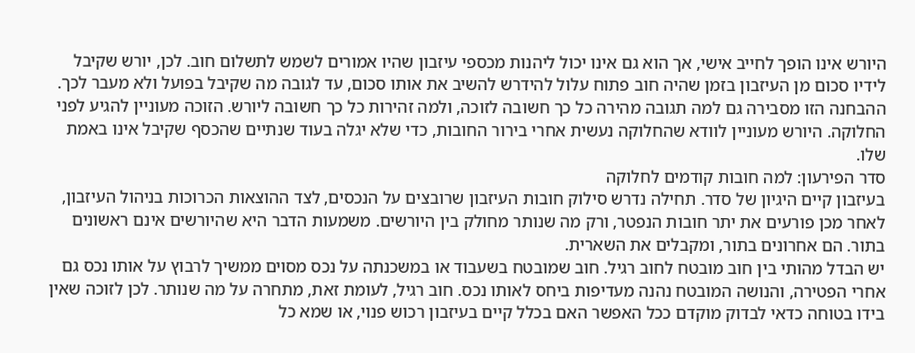היורש אינו הופך לחייב אישי, אך הוא גם אינו יכול ליהנות מכספי עיזבון שהיו אמורים לשמש לתשלום חוב. לכן, יורש שקיבל לידיו סכום מן העיזבון בזמן שהיה חוב פתוח עלול להידרש להשיב את אותו סכום, עד לגובה מה שקיבל בפועל ולא מעבר לכך.
ההבחנה הזו מסבירה גם למה תגובה מהירה כל כך חשובה לזוכה, ולמה זהירות כל כך חשובה ליורש. הזוכה מעוניין להגיע לפני החלוקה. היורש מעוניין לוודא שהחלוקה נעשית אחרי בירור החובות, כדי שלא יגלה בעוד שנתיים שהכסף שקיבל אינו באמת שלו.
סדר הפירעון: למה חובות קודמים לחלוקה
בעיזבון קיים היגיון של סדר. תחילה נדרש סילוק חובות העיזבון שרובצים על הנכסים, לצד ההוצאות הכרוכות בניהול העיזבון, לאחר מכן פורעים את יתר חובות הנפטר, ורק מה שנותר מחולק בין היורשים. משמעות הדבר היא שהיורשים אינם ראשונים בתור. הם אחרונים בתור, ומקבלים את השארית.
יש הבדל מהותי בין חוב מובטח לחוב רגיל. חוב שמובטח בשעבוד או במשכנתה על נכס מסוים ממשיך לרבוץ על אותו נכס גם אחרי הפטירה, והנושה המובטח נהנה מעדיפות ביחס לאותו נכס. חוב רגיל, לעומת זאת, מתחרה על מה שנותר. לכן לזוכה שאין בידו בטוחה כדאי לבדוק מוקדם ככל האפשר האם בכלל קיים בעיזבון רכוש פנוי, או שמא כל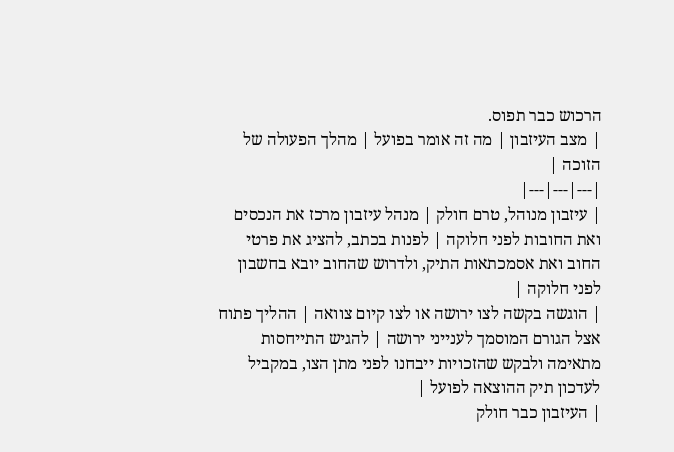הרכוש כבר תפוס.
| מצב העיזבון | מה זה אומר בפועל | מהלך הפעולה של הזוכה |
|---|---|---|
| עיזבון מנוהל, טרם חולק | מנהל עיזבון מרכז את הנכסים ואת החובות לפני חלוקה | לפנות בכתב, להציג את פרטי החוב ואת אסמכתאות התיק, ולדרוש שהחוב יובא בחשבון לפני חלוקה |
| הוגשה בקשה לצו ירושה או לצו קיום צוואה | ההליך פתוח אצל הגורם המוסמך לענייני ירושה | להגיש התייחסות מתאימה ולבקש שהזכויות ייבחנו לפני מתן הצו, במקביל לעדכון תיק ההוצאה לפועל |
| העיזבון כבר חולק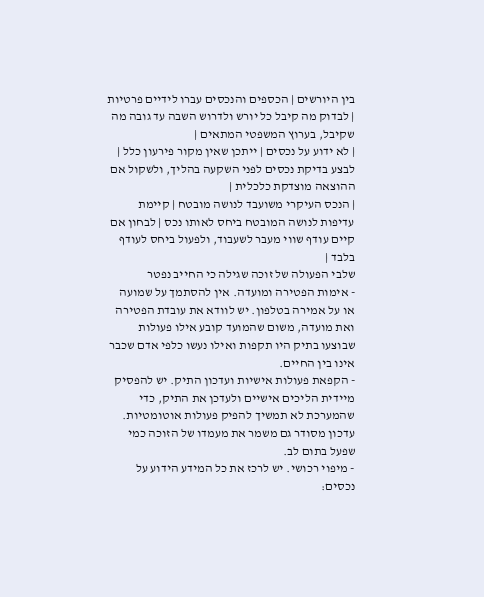בין היורשים | הכספים והנכסים עברו לידיים פרטיות | לבדוק מה קיבל כל יורש ולדרוש השבה עד גובה מה שקיבל, בערוץ המשפטי המתאים |
| לא ידוע על נכסים | ייתכן שאין מקור פירעון כלל | לבצע בדיקת נכסים לפני השקעה בהליך, ולשקול אם ההוצאה מוצדקת כלכלית |
| הנכס העיקרי משועבד לנושה מובטח | קיימת עדיפות לנושה המובטח ביחס לאותו נכס | לבחון אם קיים עודף שווי מעבר לשעבוד, ולפעול ביחס לעודף בלבד |
שלבי הפעולה של זוכה שגילה כי החייב נפטר
- אימות הפטירה ומועדה. אין להסתמך על שמועה או על אמירה בטלפון. יש לוודא את עובדת הפטירה ואת מועדה, משום שהמועד קובע אילו פעולות שבוצעו בתיק היו תקפות ואילו נעשו כלפי אדם שכבר אינו בין החיים.
- הקפאת פעולות אישיות ועדכון התיק. יש להפסיק מיידית הליכים אישיים ולעדכן את התיק, כדי שהמערכת לא תמשיך להפיק פעולות אוטומטיות. עדכון מסודר גם משמר את מעמדו של הזוכה כמי שפעל בתום לב.
- מיפוי רכושי. יש לרכז את כל המידע הידוע על נכסים: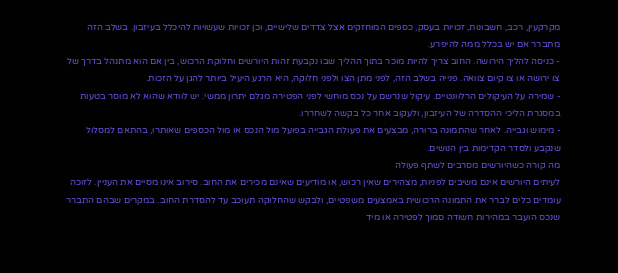מקרקעין, רכב, חשבונות, זכויות בעסק, כספים המוחזקים אצל צדדים שלישיים, וכן זכויות שעשויות להיכלל בעיזבון. בשלב הזה מתברר אם יש בכלל ממה להיפרע.
- כניסה להליך הירושה. החוב צריך להיות מוכר בתוך ההליך שבו נקבעת זהות היורשים וחלוקת הרכוש, בין אם הוא מתנהל בדרך של צו ירושה או צו קיום צוואה. פנייה בשלב הזה, לפני מתן הצו ולפני חלוקה, היא הרגע היעיל ביותר להגן על הזכות.
- שמירה על העיקולים הרלוונטיים. עיקול שנרשם על נכס מוחשי לפני הפטירה מגלם יתרון ממשי. יש לוודא שהוא לא מוסר בטעות במסגרת הליכי ההסדרה של העיזבון, ולעקוב אחר כל בקשה לשחררו.
- מימוש וגבייה. לאחר שהתמונה ברורה, מבצעים את פעולת הגבייה בפועל מול הנכס או מול הכספים שאותרו, בהתאם למסלול שנקבע ולסדר הקדימות בין הנושים.
מה קורה כשהיורשים מסרבים לשתף פעולה
לעיתים היורשים אינם משיבים לפניות, מצהירים שאין רכוש, או מודיעים שאינם מכירים את החוב. סירוב אינו מסיים את העניין. לזוכה עומדים כלים לברר את התמונה הרכושית באמצעים משפטיים, ולבקש שהחלוקה תעוכב עד להסדרת החוב. במקרים שבהם התברר שנכס הועבר במהירות חשודה סמוך לפטירה או מיד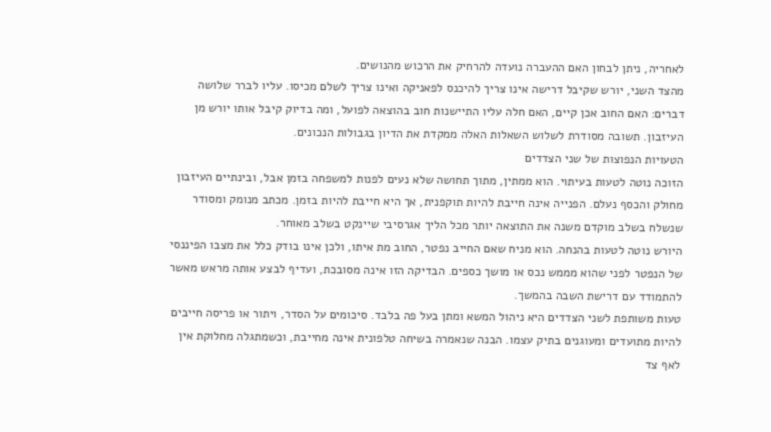לאחריה, ניתן לבחון האם ההעברה נועדה להרחיק את הרכוש מהנושים.
מהצד השני, יורש שקיבל דרישה אינו צריך להיכנס לפאניקה ואינו צריך לשלם מכיסו. עליו לברר שלושה דברים: האם החוב אכן קיים, האם חלה עליו התיישנות חוב בהוצאה לפועל, ומה בדיוק קיבל אותו יורש מן העיזבון. תשובה מסודרת לשלוש השאלות האלה ממקדת את הדיון בגבולות הנכונים.
הטעויות הנפוצות של שני הצדדים
הזוכה נוטה לטעות בעיתוי. הוא ממתין, מתוך תחושה שלא נעים לפנות למשפחה בזמן אבל, ובינתיים העיזבון מחולק והכסף נעלם. הפנייה אינה חייבת להיות תוקפנית, אך היא חייבת להיות בזמן. מכתב מנומק ומסודר שנשלח בשלב מוקדם משנה את התוצאה יותר מכל הליך אגרסיבי שיינקט בשלב מאוחר.
היורש נוטה לטעות בהנחה. הוא מניח שאם החייב נפטר, החוב מת איתו, ולכן אינו בודק כלל את מצבו הפיננסי של הנפטר לפני שהוא מממש נכס או מושך כספים. הבדיקה הזו אינה מסובכת, ועדיף לבצע אותה מראש מאשר להתמודד עם דרישת השבה בהמשך.
טעות משותפת לשני הצדדים היא ניהול המשא ומתן בעל פה בלבד. סיכומים על הסדר, ויתור או פריסה חייבים להיות מתועדים ומעוגנים בתיק עצמו. הבנה שנאמרה בשיחה טלפונית אינה מחייבת, וכשמתגלה מחלוקת אין לאף צד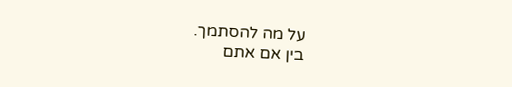על מה להסתמך.
בין אם אתם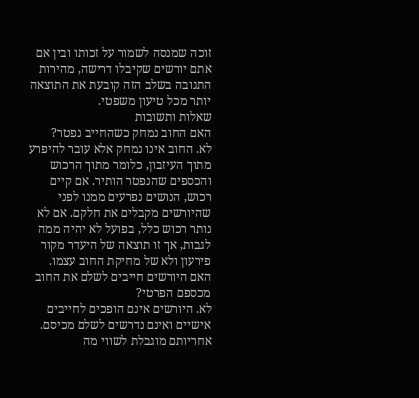זוכה שמנסה לשמור על זכותו ובין אם אתם יורשים שקיבלו דרישה, מהירות התגובה בשלב הזה קובעת את התוצאה יותר מכל טיעון משפטי.
שאלות ותשובות
האם החוב נמחק כשהחייב נפטר?
לא. החוב אינו נמחק אלא עובר להיפרע מתוך העיזבון, כלומר מתוך הרכוש והכספים שהנפטר הותיר. אם קיים רכוש, הנושים נפרעים ממנו לפני שהיורשים מקבלים את חלקם. אם לא נותר רכוש כלל, בפועל לא יהיה ממה לגבות, אך זו תוצאה של היעדר מקור פירעון ולא של מחיקת החוב עצמו.
האם היורשים חייבים לשלם את החוב מכספם הפרטי?
לא. היורשים אינם הופכים לחייבים אישיים ואינם נדרשים לשלם מכיסם. אחריותם מוגבלת לשווי מה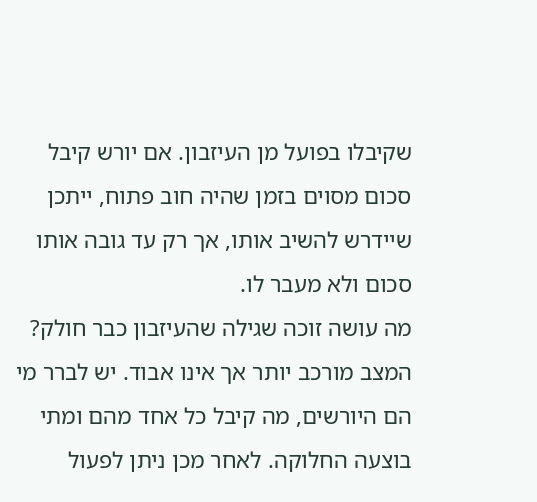שקיבלו בפועל מן העיזבון. אם יורש קיבל סכום מסוים בזמן שהיה חוב פתוח, ייתכן שיידרש להשיב אותו, אך רק עד גובה אותו סכום ולא מעבר לו.
מה עושה זוכה שגילה שהעיזבון כבר חולק?
המצב מורכב יותר אך אינו אבוד. יש לברר מי הם היורשים, מה קיבל כל אחד מהם ומתי בוצעה החלוקה. לאחר מכן ניתן לפעול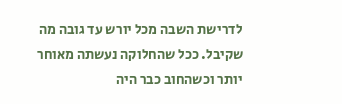לדרישת השבה מכל יורש עד גובה מה שקיבל. ככל שהחלוקה נעשתה מאוחר יותר וכשהחוב כבר היה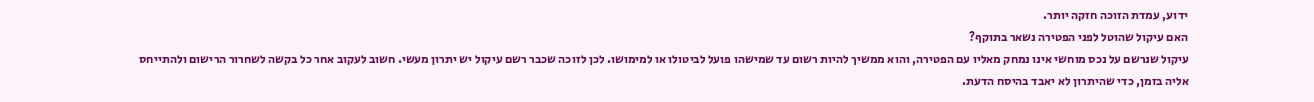ידוע, עמדת הזוכה חזקה יותר.
האם עיקול שהוטל לפני הפטירה נשאר בתוקף?
עיקול שנרשם על נכס מוחשי אינו נמחק מאליו עם הפטירה, והוא ממשיך להיות רשום עד שמישהו פועל לביטולו או למימושו. לכן לזוכה שכבר רשם עיקול יש יתרון מעשי. חשוב לעקוב אחר כל בקשה לשחרור הרישום ולהתייחס אליה בזמן, כדי שהיתרון לא יאבד בהיסח הדעת.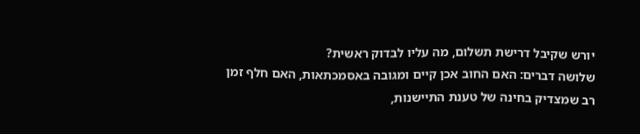יורש שקיבל דרישת תשלום, מה עליו לבדוק ראשית?
שלושה דברים: האם החוב אכן קיים ומגובה באסמכתאות, האם חלף זמן רב שמצדיק בחינה של טענת התיישנות,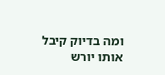ומה בדיוק קיבל אותו יורש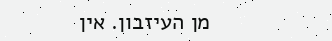מן העיזבון. אין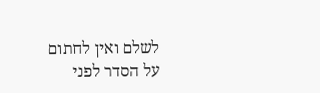לשלם ואין לחתום על הסדר לפני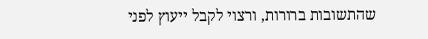שהתשובות ברורות, ורצוי לקבל ייעוץ לפני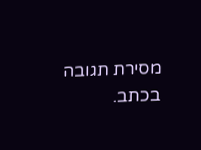מסירת תגובה בכתב.